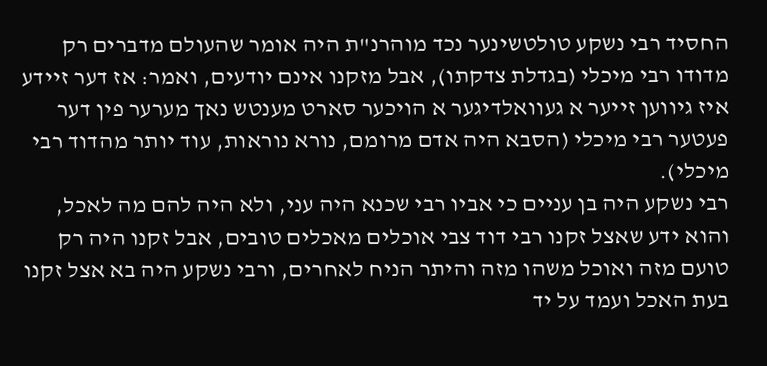החסיד רבי נשקע טולטשינער נכד מוהרנ"ת היה אומר שהעולם מדברים רק מדודו רבי מיכלי (בגדלת צדקתו), אבל מזקנו אינם יודעים, ואמר: אז דער זיידע איז גיווען זייער א געוואלדיגער א הויכער סארט מענטש נאך מערער פין דער פעטער רבי מיכלי (הסבא היה אדם מרומם, נורא נוראות, עוד יותר מהדוד רבי מיכלי).
רבי נשקע היה בן עניים כי אביו רבי שכנא היה עני, ולא היה להם מה לאכל, והוא ידע שאצל זקנו רבי דוד צבי אוכלים מאכלים טובים, אבל זקנו היה רק טועם מזה ואוכל משהו מזה והיתר הניח לאחרים, ורבי נשקע היה בא אצל זקנו בעת האכל ועמד על יד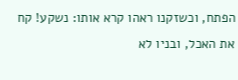הפתח, וכשזקנו ראהו קרא אותו: נשקע! קח את האכל, ובניו לא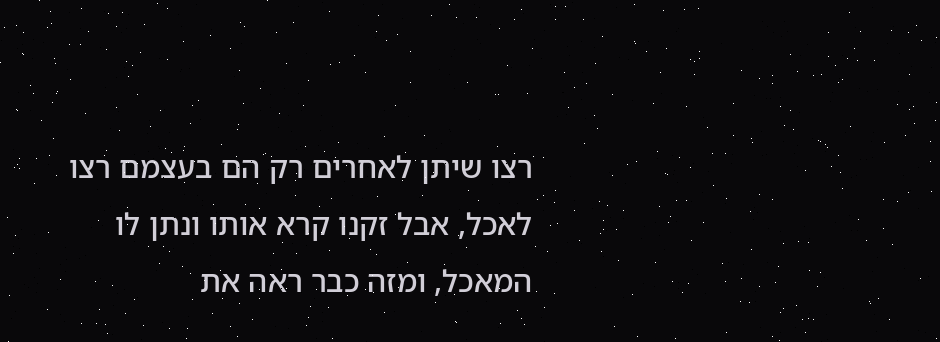רצו שיתן לאחרים רק הם בעצמם רצו לאכל, אבל זקנו קרא אותו ונתן לו המאכל, ומזה כבר ראה את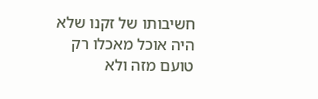חשיבותו של זקנו שלא היה אוכל מאכלו רק טועם מזה ולא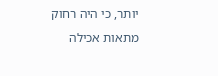יותר, כי היה רחוק מתאות אכילה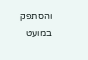והסתפק במועט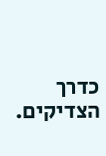כדרך הצדיקים.